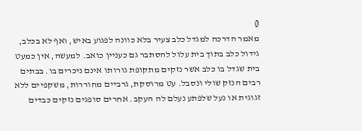0
מאמר הדרכה למגדל כלב צעיר בלא כוונה לפגוע באיש, ואף לא בכלב, גידול כלב בתוך בית עלול להסתבר גם כעניין כואב. למעשה, אין כמעט בית שגדל בו כלב אשר נזקים מתקופת גורותו אינם ניכרים בו. בבתים רבים הנזק שולי ונסבל. עט מרוסקת, גרביים מחוררות, משקפיים ללא זגוגית או נעל שלפתע נעלם לה העקב. אחרים סופגים נזקים כבדים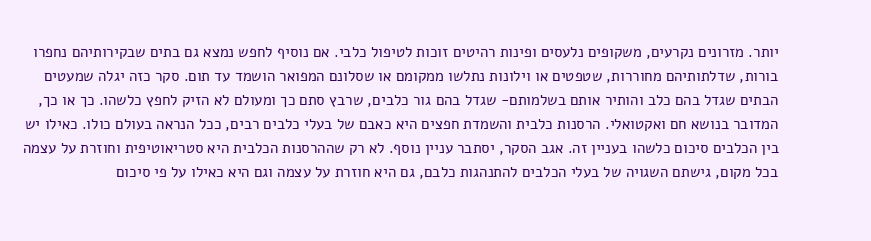יותר. מזרונים נקרעים, משקופים נלעסים ופינות רהיטים זוכות לטיפול כלבי. אם נוסיף לחפש נמצא גם בתים שבקירותיהם נחפרו בורות, שדלתותיהם מחוררות, שטפטים או וילונות נתלשו ממקומם או שסלונם המפואר הושמד עד תום. סקר כזה יגלה שמעטים הבתים שגדל בהם כלב והותיר אותם בשלמותם- שגדל בהם גור כלבים, שרבץ סתם כך ומעולם לא הזיק לחפץ כלשהו. כך או כך, המדובר בנושא חם ואקטואלי. הרסנות כלבית והשמדת חפצים היא כאבם של בעלי כלבים רבים, ככל הנראה בעולם כולו. כאילו יש בין הכלבים סיכום כלשהו בעניין זה. אגב הסקר, יסתבר עניין נוסף. לא רק שההרסנות הכלבית היא סטריאוטיפית וחוזרת על עצמה בכל מקום, גישתם השגויה של בעלי הכלבים להתנהגות כלבם, גם היא חוזרת על עצמה וגם היא כאילו על פי סיכום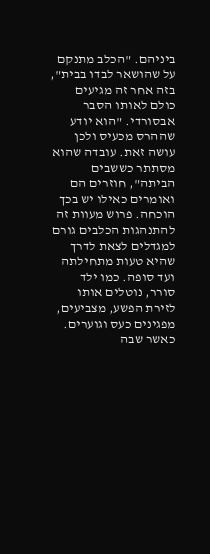ביניהם. "הכלב מתנקם על שהושאר לבדו בבית", בזה אחר זה מגיעים כולם לאותו הסבר אבסורדי. "הוא יודע שההרס מכעיס ולכן עושה זאת. עובדה שהוא מסתתר כששבים הביתה", חוזרים הם ואומרים כאילו יש בכך הוכחה. פרוש מעוות זה להתנהגות הכלבים גורם למגדלים לצאת לדרך שהיא טעות מתחילתה ועד סופה. כמו ילד סורר, נוטלים אותו לזירת הפשע, מצביעים, מפגינים כעס וגוערים. כאשר שבה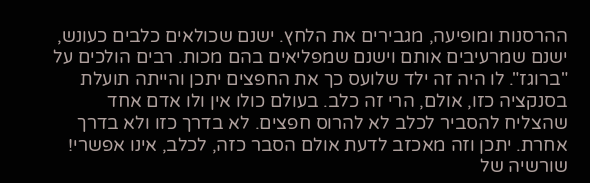ההרסנות ומופיעה, מגבירים את הלחץ. ישנם שכולאים כלבים כעונש, ישנם שמרעיבים אותם וישנם שמפליאים בהם מכות. רבים הולכים על "ברוגז". לו היה זה ילד שלועס כך את החפצים יתכן והייתה תועלת בסנקציה כזו, אולם, הרי זה כלב. בעולם כולו אין ולו אדם אחד שהצליח להסביר לכלב לא להרוס חפצים. לא בדרך כזו ולא בדרך אחרת. יתכן וזה מאכזב לדעת אולם הסבר כזה, לכלב, אינו אפשרי! שורשיה של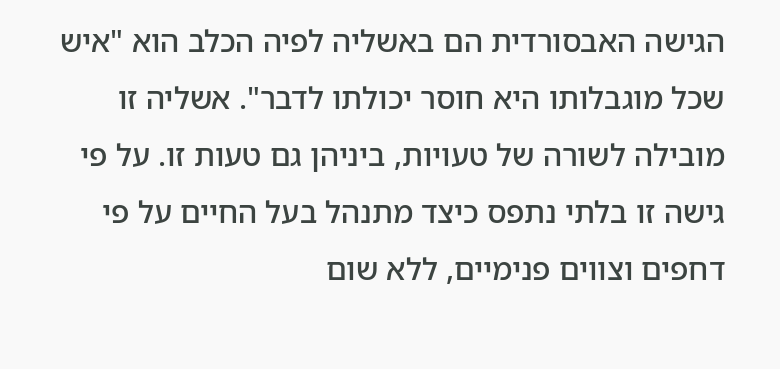הגישה האבסורדית הם באשליה לפיה הכלב הוא "איש שכל מוגבלותו היא חוסר יכולתו לדבר". אשליה זו מובילה לשורה של טעויות, ביניהן גם טעות זו. על פי גישה זו בלתי נתפס כיצד מתנהל בעל החיים על פי דחפים וצווים פנימיים, ללא שום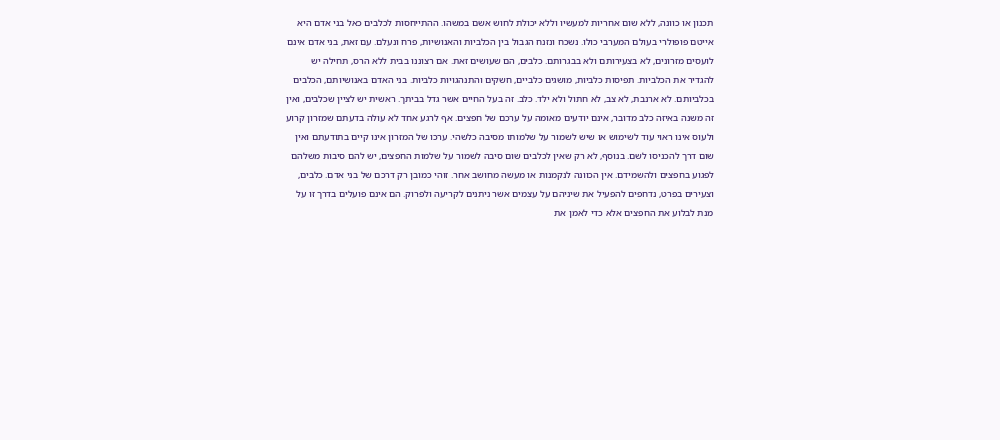תכנון או כוונה, ללא שום אחריות למעשיו וללא יכולת לחוש אשם במשהו. ההתייחסות לכלבים כאל בני אדם היא אייטם פופולרי בעולם המערבי כולו. נשכח ונזנח הגבול בין הכלביות והאנושיות, פרח ונעלם. עם זאת, בני אדם אינם לועסים מזרונים, לא בצעירותם ולא בבגרותם. כלבים, הם שעושים זאת. אם רצוננו בבית ללא הרס, תחילה יש להגדיר את הכלביות. תפיסות כלביות, מושגים כלביים, חשקים והתנהגויות כלביות. בני האדם באנושיותם, הכלבים בכלביותם. לא ארנבת, לא צב, לא חתול ולא ילד. כלב. זה בעל החיים אשר גדל בביתך. ראשית יש לציין שכלבים, ואין זה משנה באיזה כלב מדובר, אינם יודעים מאומה על ערכם של חפצים. אף לרגע אחד לא עולה בדעתם שמזרון קרוע ולעוס אינו ראוי עוד לשימוש או שיש לשמור על שלמותו מסיבה כלשהי. ערכו של המזרון אינו קיים בתודעתם ואין שום דרך להכניסו לשם. בנוסף, לא רק שאין לכלבים שום סיבה לשמור על שלמות החפצים, יש להם סיבות משלהם לפגוע בחפצים ולהשמידם. אין הכוונה לנקמנות או מעשה מחושב אחר. זוהי כמובן רק דרכם של בני אדם. כלבים, וצעירים בפרט, נדחפים להפעיל את שיניהם על עצמים אשר ניתנים לקריעה ולפרוק. הם אינם פועלים בדרך זו על מנת לבלוע את החפצים אלא כדי לאמן את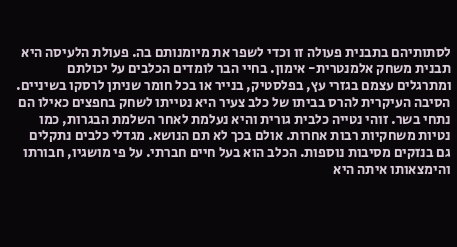לסתותיהם בתבנית פעולה זו וכדי לשפר את מיומנותם בה. פעולת הלעיסה היא תבנית משחק אלמנטרית- אימון. בחיי הבר לומדים הכלבים על יכולתם ומתרגלים עצמם בגזרי עץ, בפלסטיק, בנייר או בכל חומר שניתן לרסקו בשיניים.
הסיבה העיקרית להרס בביתו של כלב צעיר היא נטייתו לשחק בחפצים כאילו הם נתחי בשר. זוהי נטייה כלבית גורית והיא נעלמת לאחר השלמת הבגרות, כמו נטיות משחקיות רבות אחרות. אולם בכך לא תם הנושא. מגדלי כלבים נתקלים גם בנזקים מסיבות נוספות. הכלב הוא בעל חיים חברתי. על פי מושגיו, חבורתו והימצאותו איתה היא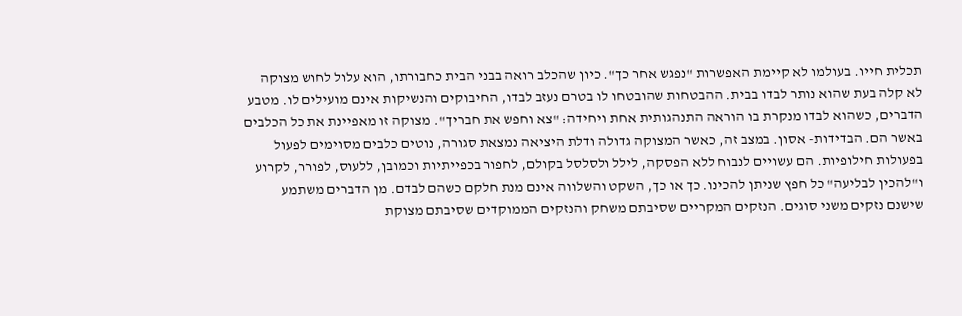תכלית חייו. בעולמו לא קיימת האפשרות "נפגש אחר כך". כיון שהכלב רואה בבני הבית כחבורתו, הוא עלול לחוש מצוקה לא קלה בעת שהוא נותר לבדו בבית. ההבטחות שהובטחו לו בטרם נעזב לבדו, החיבוקים והנשיקות אינם מועילים לו. מטבע הדברים, כשהוא לבדו מנקרת בו הוראה התנהגותית אחת ויחידה: "צא וחפש את חבריך". מצוקה זו מאפיינת את כל הכלבים באשר הם. הבדידות- אסון. במצב זה, כאשר המצוקה גדולה ודלת היציאה נמצאת סגורה, נוטים כלבים מסוימים לפעול בפעולות חילופיות. הם עשויים לנבוח ללא הפסקה, לילל ולסלסל בקולם, לחפור בכפייתיות וכמובן, ללעוס, לפורר, לקרוע ו"להכין לבליעה" כל חפץ שניתן להכינו. כך או כך, השקט והשלווה אינם מנת חלקם כשהם לבדם. מן הדברים משתמע שישנם נזקים משני סוגים. הנזקים המקריים שסיבתם משחק והנזקים הממוקדים שסיבתם מצוקת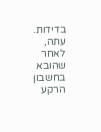בדידות. עתה, לאחר שהובא בחשבון הרקע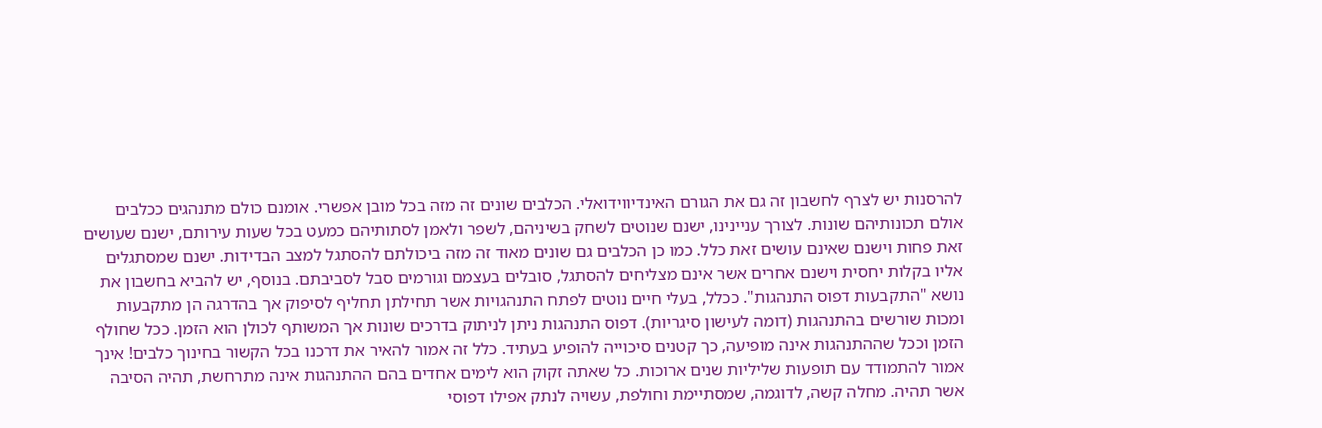להרסנות יש לצרף לחשבון זה גם את הגורם האינדיווידואלי. הכלבים שונים זה מזה בכל מובן אפשרי. אומנם כולם מתנהגים ככלבים אולם תכונותיהם שונות. לצורך עניינינו, ישנם שנוטים לשחק בשיניהם, לשפר ולאמן לסתותיהם כמעט בכל שעות עירותם, ישנם שעושים זאת פחות וישנם שאינם עושים זאת כלל. כמו כן הכלבים גם שונים מאוד זה מזה ביכולתם להסתגל למצב הבדידות. ישנם שמסתגלים אליו בקלות יחסית וישנם אחרים אשר אינם מצליחים להסתגל, סובלים בעצמם וגורמים סבל לסביבתם. בנוסף, יש להביא בחשבון את נושא "התקבעות דפוס התנהגות". ככלל, בעלי חיים נוטים לפתח התנהגויות אשר תחילתן תחליף לסיפוק אך בהדרגה הן מתקבעות ומכות שורשים בהתנהגות (דומה לעישון סיגריות). דפוס התנהגות ניתן לניתוק בדרכים שונות אך המשותף לכולן הוא הזמן. ככל שחולף הזמן וככל שההתנהגות אינה מופיעה, כך קטנים סיכוייה להופיע בעתיד. כלל זה אמור להאיר את דרכנו בכל הקשור בחינוך כלבים! אינך אמור להתמודד עם תופעות שליליות שנים ארוכות. כל שאתה זקוק הוא לימים אחדים בהם ההתנהגות אינה מתרחשת, תהיה הסיבה אשר תהיה. מחלה קשה, לדוגמה, שמסתיימת וחולפת, עשויה לנתק אפילו דפוסי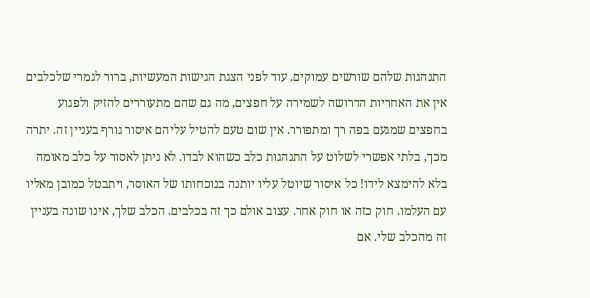התנהגות שלהם שורשים עמוקים. עוד לפני הצגת הגישות המעשיות, ברור לגמרי שלכלבים אין את האחריות הדרושה לשמירה על חפצים, מה גם שהם מתעוררים להזיק ולפגוע בחפצים שמגעם בפה רך ומתפורר. אין שום טעם להטיל עליהם איסור גורף בעניין זה. יתרה מכך, בלתי אפשרי לשלוט על התנהגות כלב כשהוא לבדו. לא ניתן לאסור על כלב מאומה בלא להימצא לידו! כל איסור שיוטל עליו יותנה בנוכחותו של האוסר, ויתבטל כמובן מאליו עם העלמו. חוק כזה או חוק אחר. עצוב אולם כך זה בכלבים. הכלב שלך, אינו שונה בעניין זה מהכלב שלי. אם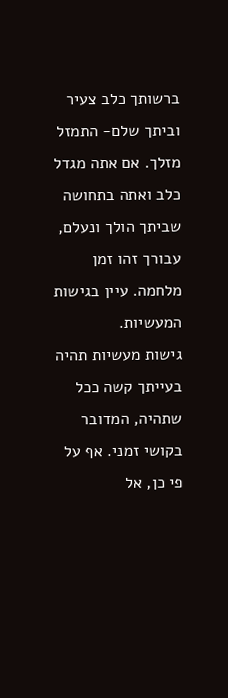ברשותך כלב צעיר וביתך שלם- התמזל מזלך. אם אתה מגדל כלב ואתה בתחושה שביתך הולך ונעלם, עבורך זהו זמן מלחמה. עיין בגישות המעשיות.
גישות מעשיות תהיה בעייתך קשה ככל שתהיה, המדובר בקושי זמני. אף על פי כן, אל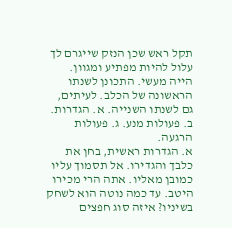תקל ראש שכן הנזק שייגרם לך עלול להיות מפתיע ומגוון. הייה מעשי. התכונן לשנתו הראשונה של הכלב. לעיתים, גם לשנתו השנייה. א. הגדרות. ב. פעולות מנע. ג. פעולות הרגעה.
א. הגדרות ראשית, בחן את כלבך והגדירו. אל תסמוך עליו כמובן מאליו. אתה הרי מכירו היטב. עד כמה נוטה הוא לשחק בשיניו? איזה סוג חפצים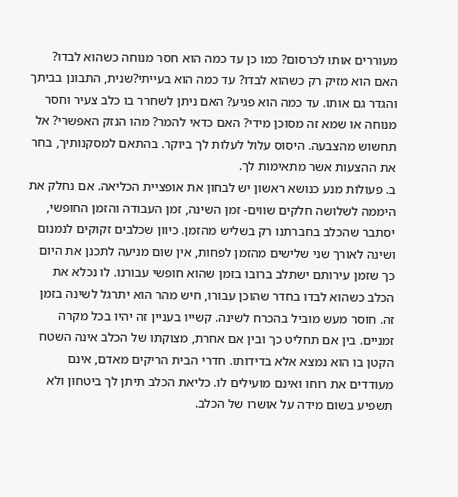מעוררים אותו לכרסום? כמו כן עד כמה הוא חסר מנוחה כשהוא לבדו? האם הוא מזיק רק כשהוא לבדו? עד כמה הוא בעייתי?שנית, התבונן בביתך והגדר גם אותו. עד כמה הוא פגיע? האם ניתן לשחרר בו כלב צעיר וחסר מנוחה או שמא זה מסוכן מידי? האם כדאי להמר? מהו הנזק האפשרי? אל תחשוש מהצבעה. היסוס עלול לעלות לך ביוקר. בהתאם למסקנותיך, בחר את ההצעות אשר מתאימות לך.
ב. פעולות מנע כנושא ראשון יש לבחון את אופציית הכליאה. אם נחלק את היממה לשלושה חלקים שווים- זמן השינה, זמן העבודה והזמן החופשי, יסתבר שהכלב בחברתנו רק בשליש מהזמן. כיוון שכלבים זקוקים לנמנום ושינה לאורך שני שלישים מהזמן לפחות, אין שום מניעה לתכנן את היום כך שזמן עירותם ישתלב ברובו בזמן שהוא חופשי עבורנו. לו נכלא את הכלב כשהוא לבדו בחדר שהוכן עבורו, חיש מהר הוא יתרגל לשינה בזמן זה. חוסר מעש מוביל בהכרח לשינה. קשייו בעניין זה יהיו בכל מקרה זמניים. בין אם תחליט כך ובין אם אחרת, מצוקתו של הכלב אינה השטח הקטן בו הוא נמצא אלא בדידותו. חדרי הבית הריקים מאדם, אינם מעודדים את רוחו ואינם מועילים לו. כליאת הכלב תיתן לך ביטחון ולא תשפיע בשום מידה על אושרו של הכלב.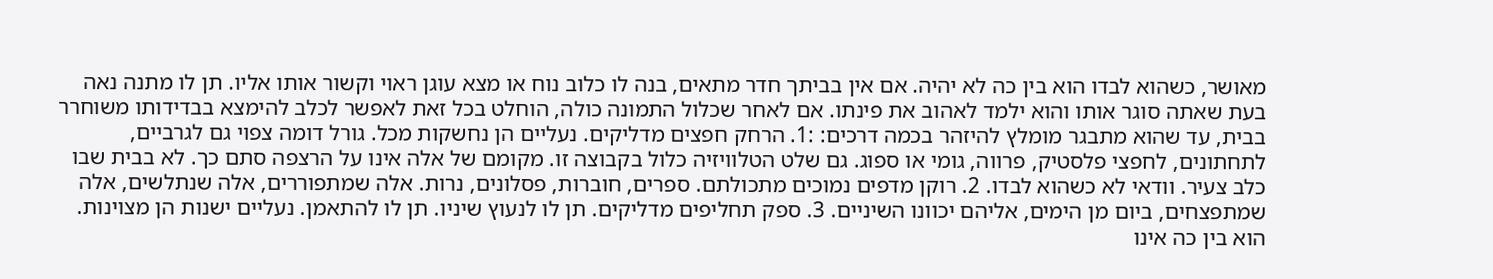מאושר, כשהוא לבדו הוא בין כה לא יהיה. אם אין בביתך חדר מתאים, בנה לו כלוב נוח או מצא עוגן ראוי וקשור אותו אליו. תן לו מתנה נאה בעת שאתה סוגר אותו והוא ילמד לאהוב את פינתו. אם לאחר שכלול התמונה כולה, הוחלט בכל זאת לאפשר לכלב להימצא בבדידותו משוחרר בבית, עד שהוא מתבגר מומלץ להיזהר בכמה דרכים: :1. הרחק חפצים מדליקים. נעליים הן נחשקות מכל. גורל דומה צפוי גם לגרביים, לתחתונים, לחפצי פלסטיק, פרווה, גומי או ספוג. גם שלט הטלוויזיה כלול בקבוצה זו. מקומם של אלה אינו על הרצפה סתם כך. לא בבית שבו כלב צעיר. וודאי לא כשהוא לבדו. 2. רוקן מדפים נמוכים מתכולתם. ספרים, חוברות, פסלונים, נרות. אלה שמתפוררים, אלה שנתלשים, אלה שמתפצחים, ביום מן הימים, אליהם יכוונו השיניים. 3. ספק תחליפים מדליקים. תן לו לנעוץ שיניו. תן לו להתאמן. נעליים ישנות הן מצוינות. הוא בין כה אינו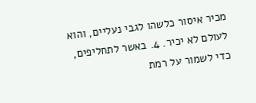מכיר איסור כלשהו לגבי נעליים, והוא לעולם לא יכיר. 4. באשר לתחליפים, כדי לשמור על רמת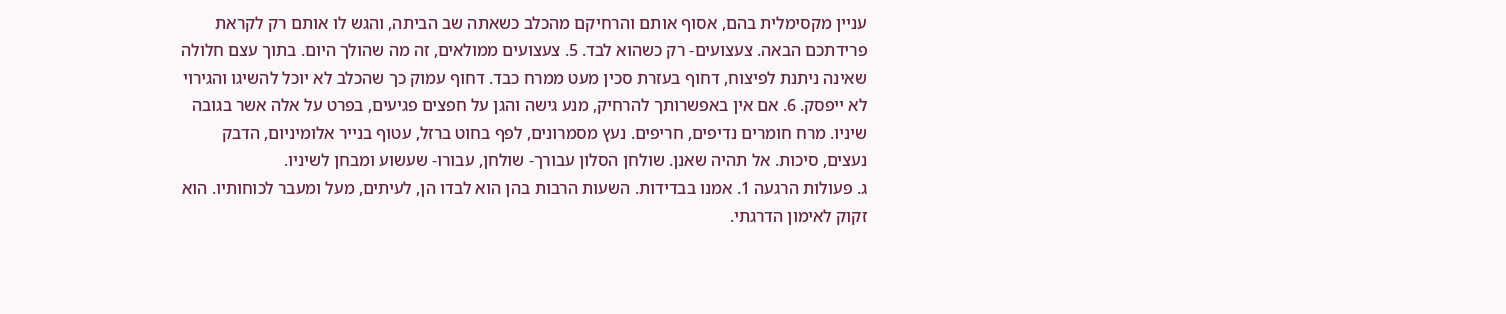עניין מקסימלית בהם, אסוף אותם והרחיקם מהכלב כשאתה שב הביתה, והגש לו אותם רק לקראת פרידתכם הבאה. צעצועים- רק כשהוא לבד. 5. צעצועים ממולאים, זה מה שהולך היום. בתוך עצם חלולה שאינה ניתנת לפיצוח, דחוף בעזרת סכין מעט ממרח כבד. דחוף עמוק כך שהכלב לא יוכל להשיגו והגירוי לא ייפסק. 6. אם אין באפשרותך להרחיק, מנע גישה והגן על חפצים פגיעים, בפרט על אלה אשר בגובה שיניו. מרח חומרים נדיפים, חריפים. נעץ מסמרונים, לפף בחוט ברזל, עטוף בנייר אלומיניום, הדבק נעצים, סיכות. אל תהיה שאנן. שולחן הסלון עבורך- שולחן, עבורו- שעשוע ומבחן לשיניו.
ג. פעולות הרגעה 1. אמנו בבדידות. השעות הרבות בהן הוא לבדו הן, לעיתים, מעל ומעבר לכוחותיו. הוא זקוק לאימון הדרגתי.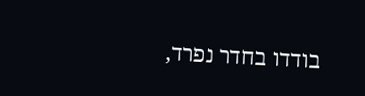בודדו בחדר נפרד,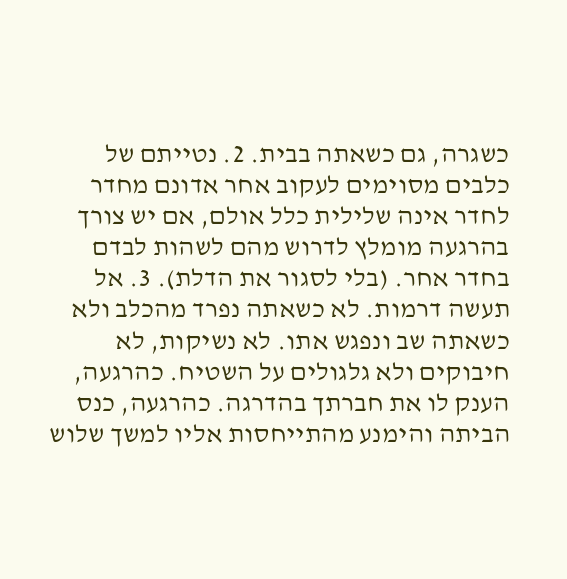כשגרה, גם כשאתה בבית. 2. נטייתם של כלבים מסוימים לעקוב אחר אדונם מחדר לחדר אינה שלילית כלל אולם, אם יש צורך בהרגעה מומלץ לדרוש מהם לשהות לבדם בחדר אחר. (בלי לסגור את הדלת). 3. אל תעשה דרמות. לא כשאתה נפרד מהכלב ולא כשאתה שב ונפגש אתו. לא נשיקות, לא חיבוקים ולא גלגולים על השטיח. כהרגעה, הענק לו את חברתך בהדרגה. כהרגעה, כנס הביתה והימנע מהתייחסות אליו למשך שלוש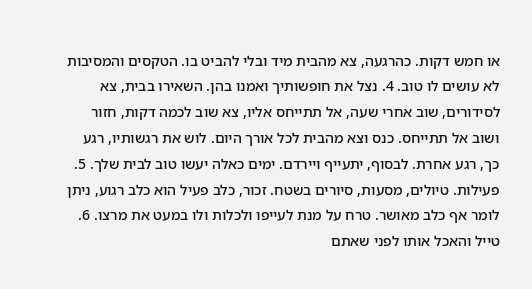או חמש דקות. כהרגעה, צא מהבית מיד ובלי להביט בו. הטקסים והמסיבות לא עושים לו טוב. 4. נצל את חופשותיך ואמנו בהן. השאירו בבית, צא לסידורים, שוב אחרי שעה, אל תתייחס אליו, צא שוב לכמה דקות, חזור ושוב אל תתייחס. כנס וצא מהבית לכל אורך היום. לוש את רגשותיו, רגע כך, רגע אחרת. לבסוף, יתעייף ויירדם. ימים כאלה יעשו טוב לבית שלך. 5. פעילות. טיולים, מסעות, סיורים בשטח. זכור, כלב פעיל הוא כלב רגוע, ניתן לומר אף כלב מאושר. טרח על מנת לעייפו ולכלות ולו במעט את מרצו. 6. טייל והאכל אותו לפני שאתם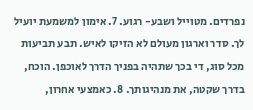נפרדים. מטוייל ושבע- רגוע. 7. אימון למשמעת יועיל לך. סדר וארגון מעולם לא הזיקו לאיש. תבע תביעות מכל סוג, די בכך שתהיה בפניך הדרך לאוכפן. הוכח, בדרך שקטה, את מנהיגותך. 8. כאמצעי אחרון,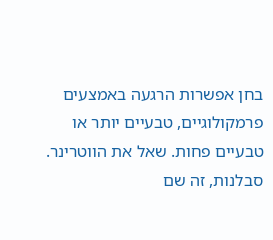בחן אפשרות הרגעה באמצעים פרמקולוגיים, טבעיים יותר או טבעיים פחות. שאל את הווטרינר. סבלנות, זה שם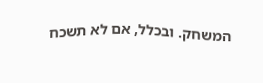המשחק. ובכלל, אם לא תשכח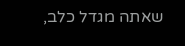שאתה מגדל כלב,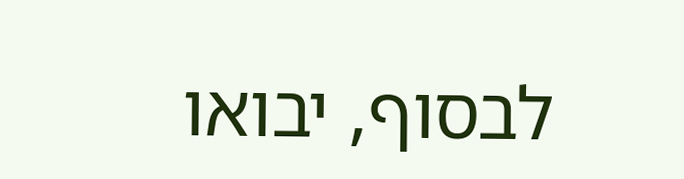לבסוף, יבואו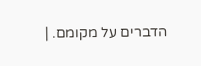הדברים על מקומם. |